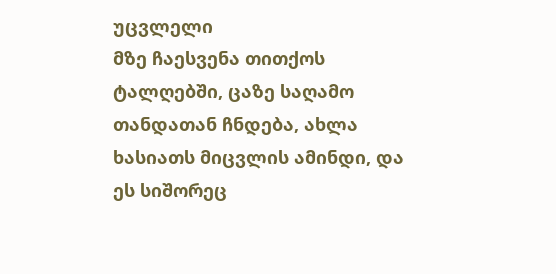უცვლელი
მზე ჩაესვენა თითქოს ტალღებში, ცაზე საღამო თანდათან ჩნდება, ახლა ხასიათს მიცვლის ამინდი, და ეს სიშორეც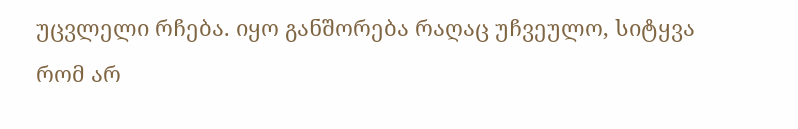უცვლელი რჩება. იყო განშორება რაღაც უჩვეულო, სიტყვა რომ არ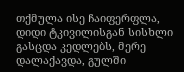თქმულა ისე ჩაიფერფლა, დიდი ტკივილისგან სისხლი გასცდა კედლებს, მერე დალაქავდა, გულში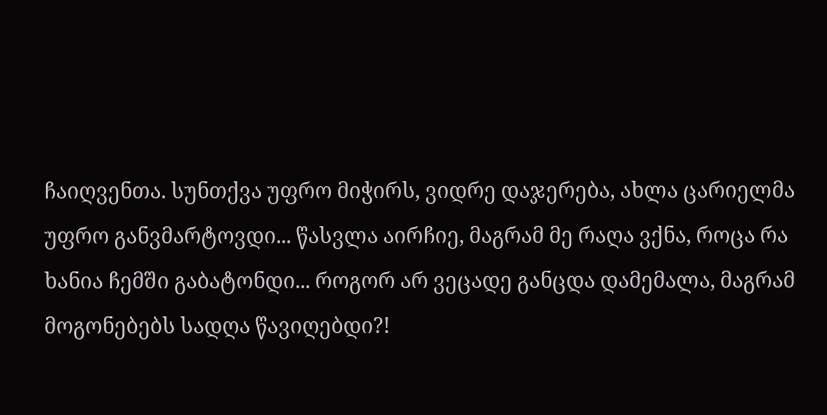ჩაიღვენთა. სუნთქვა უფრო მიჭირს, ვიდრე დაჯერება, ახლა ცარიელმა უფრო განვმარტოვდი... წასვლა აირჩიე, მაგრამ მე რაღა ვქნა, როცა რა ხანია ჩემში გაბატონდი... როგორ არ ვეცადე განცდა დამემალა, მაგრამ მოგონებებს სადღა წავიღებდი?!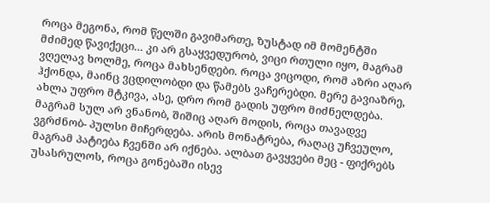როცა მეგონა, რომ წელში გავიმართე, ზუსტად იმ მომენტში მძიმედ წავიქეცი... კი არ გსაყვედურობ, ვიცი რთული იყო, მაგრამ ვღელავ ხოლმე, როცა მახსენდები. როცა ვიცოდი, რომ აზრი აღარ ჰქონდა, მაინც ვცდილობდი და წამებს ვაჩერებდი. მერე გავიაზრე, ახლა უფრო მტკივა, ასე, დრო რომ გადის უფრო მიძნელდება. მაგრამ სულ არ ვნანობ, შიშიც აღარ მოდის, როცა თავადვე ვგრძნობ- პულსი მიჩერდება. არის მონატრება, რაღაც უჩვეულო, მაგრამ პატიება ჩვენში არ იქნება. ალბათ გავყვები მეც - ფიქრებს უსასრულოს, როცა გონებაში ისევ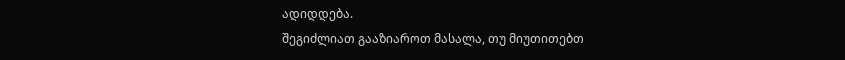ადიდდება.
შეგიძლიათ გააზიაროთ მასალა, თუ მიუთითებთ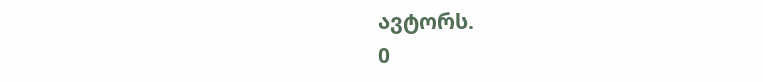ავტორს.
0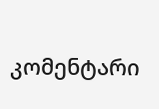კომენტარი